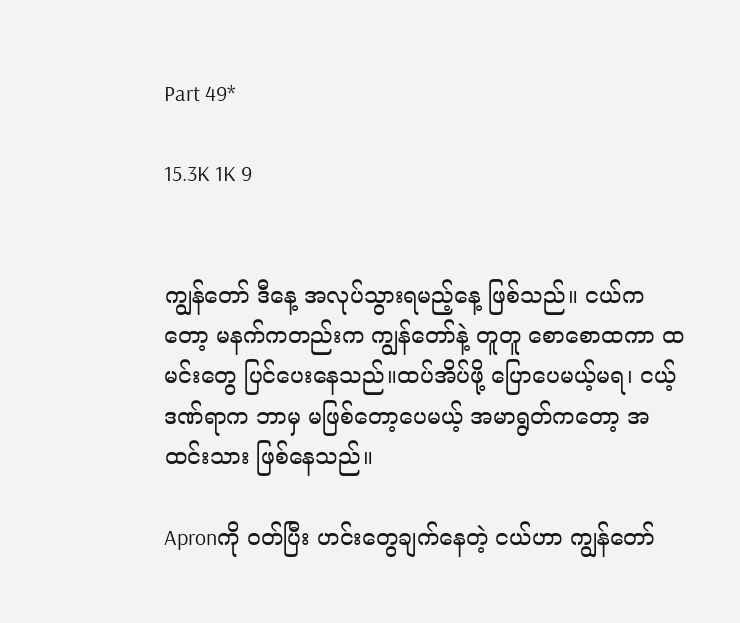Part 49*

15.3K 1K 9


ကျွန်တော် ဒီနေ့ အလုပ်သွားရမည့်နေ့ ဖြစ်သည်။ ငယ်ကတော့ မနက်ကတည်းက ကျွန်တော်နဲ့ တူတူ စောစောထကာ ထမင်းတွေ ပြင်ပေးနေသည်။ထပ်အိပ်ဖို့ ပြောပေမယ့်မရ၊ ငယ့် ဒဏ်ရာက ဘာမှ မဖြစ်တော့ပေမယ့် အမာရွတ်ကတော့ အထင်းသား ဖြစ်နေသည်။

Apronကို ဝတ်ပြီး ဟင်းတွေချက်နေတဲ့ ငယ်ဟာ ကျွန်တော်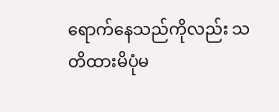ရောက်နေသည်ကိုလည်း သတိထားမိပုံမ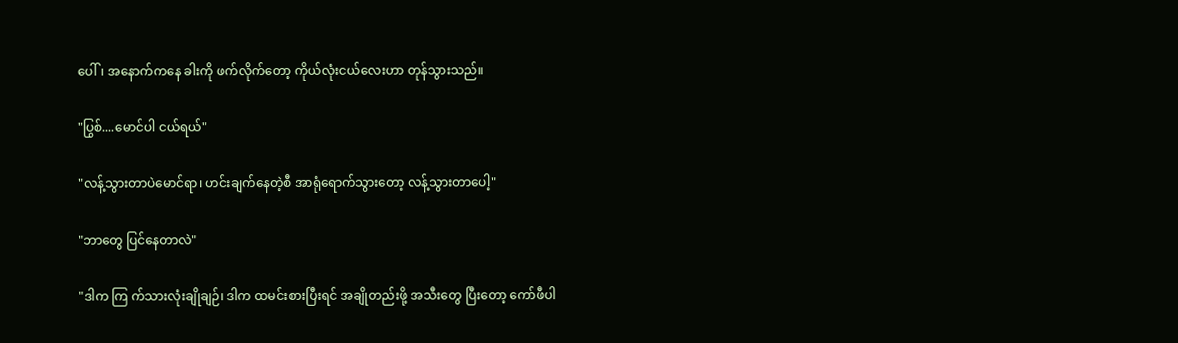ပေါ်၊ အနောက်ကနေ ခါးကို ဖက်လိုက်တော့ ကိုယ်လုံးငယ်လေးဟာ တုန်သွားသည်။

"ပြွစ်....မောင်ပါ ငယ်ရယ်"

"လန့်သွားတာပဲမောင်ရာ၊ ဟင်းချက်နေတဲ့စီ အာရုံရောက်သွားတော့ လန့်သွားတာပေါ့"

"ဘာတွေ ပြင်နေတာလဲ"

"ဒါက ကြ က်သားလုံးချိုချဉ်၊ ဒါက ထမင်းစားပြီးရင် အချိုတည်းဖို့ အသီးတွေ ပြီးတော့ ကော်ဖီပါ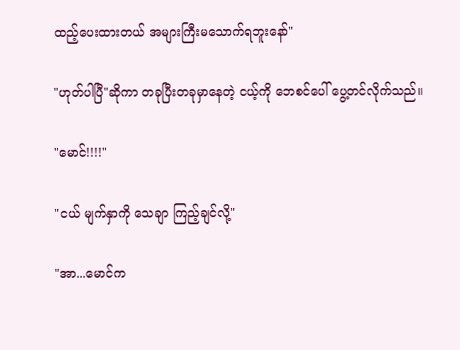ထည့်ပေးထားတယ် အများကြီးမသောက်ရဘူးနော်"

"ဟုတ်ပါပြီ"ဆိုကာ တခုပြီးတခုမှာနေတဲ့ ငယ့်ကို ဘေစင်ပေါ် ပွေ့တင်လိုက်သည်။

"မောင်!!!!"

"ငယ် မျက်နှာကို သေချာ ကြည့်ချင်လို့"

"အာ...မောင်က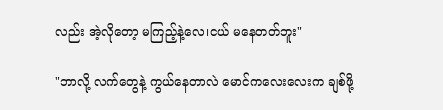လည်း အဲ့လိုတော့ မကြည့်နဲ့လေ၊ငယ် မနေတတ်ဘူး"

"ဘာလို့ လက်တွေနဲ့ ကွယ်နေတာလဲ မောင်ကလေးလေးက ချစ်ဖို့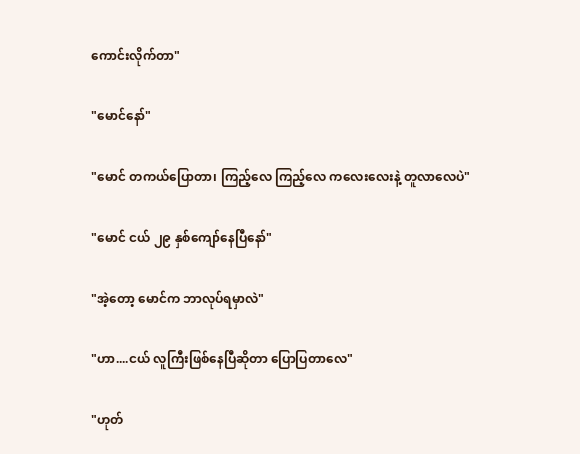ကောင်းလိုက်တာ"

"မောင်နော်"

"မောင် တကယ်ပြောတာ၊ ကြည့်လေ ကြည့်လေ ကလေးလေးနဲ့ တူလာလေပဲ"

"မောင် ငယ် ၂၉ နှစ်ကျော်နေပြီနော်"

"အဲ့တော့ မောင်က ဘာလုပ်ရမှာလဲ"

"ဟာ....ငယ် လူကြီးဖြစ်နေပြီဆိုတာ ပြောပြတာလေ"

"ဟုတ်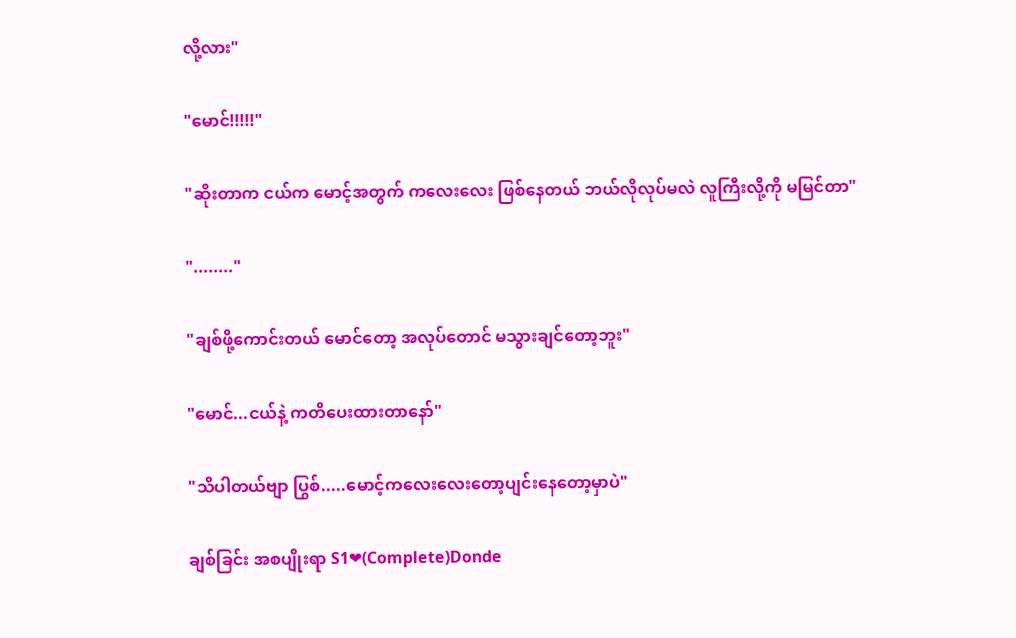လို့လား"

"မောင်!!!!!"

"ဆိုးတာက ငယ်က မောင့်အတွက် ကလေးလေး ဖြစ်နေတယ် ဘယ်လိုလုပ်မလဲ လူကြီးလို့ကို မမြင်တာ"

"........"

"ချစ်ဖို့ကောင်းတယ် မောင်တော့ အလုပ်တောင် မသွားချင်တော့ဘူး"

"မောင်...ငယ်နဲ့ ကတိပေးထားတာနော်"

"သိပါတယ်ဗျာ ပြွစ်.....မောင့်ကလေးလေးတော့ပျင်းနေတော့မှာပဲ"

ချစ်ခြင်း အစပျိုးရာ S1❤(Complete)Donde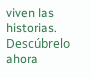viven las historias. Descúbrelo ahora